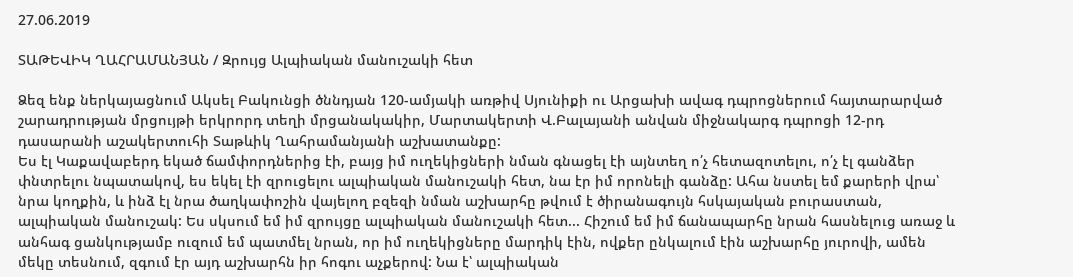27.06.2019

ՏԱԹԵՎԻԿ ՂԱՀՐԱՄԱՆՅԱՆ / Զրույց Ալպիական մանուշակի հետ

Ձեզ ենք ներկայացնում Ակսել Բակունցի ծննդյան 120-ամյակի առթիվ Սյունիքի ու Արցախի ավագ դպրոցներում հայտարարված շարադրության մրցույթի երկրորդ տեղի մրցանակակիր, Մարտակերտի Վ.Բալայանի անվան միջնակարգ դպրոցի 12-րդ դասարանի աշակերտուհի Տաթևիկ Ղահրամանյանի աշխատանքը:
Ես էլ Կաքավաբերդ եկած ճամփորդներից էի, բայց իմ ուղեկիցների նման գնացել էի այնտեղ ո՛չ հետազոտելու, ո՛չ էլ գանձեր փնտրելու նպատակով, ես եկել էի զրուցելու ալպիական մանուշակի հետ, նա էր իմ որոնելի գանձը: Ահա նստել եմ քարերի վրա՝ նրա կողքին, և ինձ էլ նրա ծաղկափոշին վայելող բզեզի նման աշխարհը թվում է ծիրանագույն հսկայական բուրաստան, ալպիական մանուշակ: Ես սկսում եմ իմ զրույցը ալպիական մանուշակի հետ... Հիշում եմ իմ ճանապարհը նրան հասնելուց առաջ և անհագ ցանկությամբ ուզում եմ պատմել նրան, որ իմ ուղեկիցները մարդիկ էին, ովքեր ընկալում էին աշխարհը յուրովի, ամեն մեկը տեսնում, զգում էր այդ աշխարհն իր հոգու աչքերով: Նա է՝ ալպիական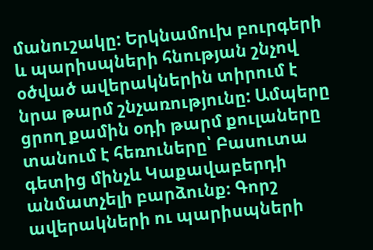մանուշակը: Երկնամուխ բուրգերի և պարիսպների հնության շնչով օծված ավերակներին տիրում է նրա թարմ շնչառությունը: Ամպերը ցրող քամին օդի թարմ քուլաները տանում է հեռուները՝ Բասուտա գետից մինչև Կաքավաբերդի անմատչելի բարձունք։ Գորշ ավերակների ու պարիսպների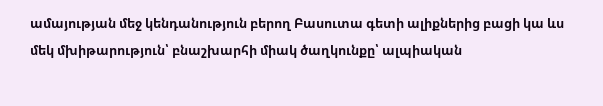ամայության մեջ կենդանություն բերող Բասուտա գետի ալիքներից բացի կա ևս մեկ մխիթարություն՝ բնաշխարհի միակ ծաղկունքը՝ ալպիական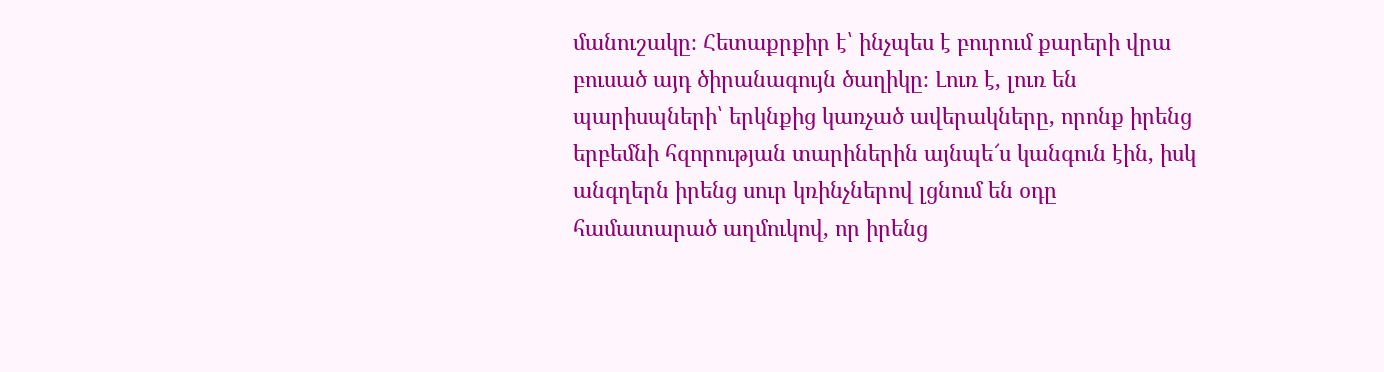մանուշակը։ Հետաքրքիր է՝ ինչպես է բուրում քարերի վրա բուսած այդ ծիրանագույն ծաղիկը։ Լուռ է, լուռ են պարիսպների՝ երկնքից կառչած ավերակները, որոնք իրենց երբեմնի հզորության տարիներին այնպե՜ս կանգուն էին, իսկ անգղերն իրենց սուր կռինչներով լցնում են օդը համատարած աղմուկով, որ իրենց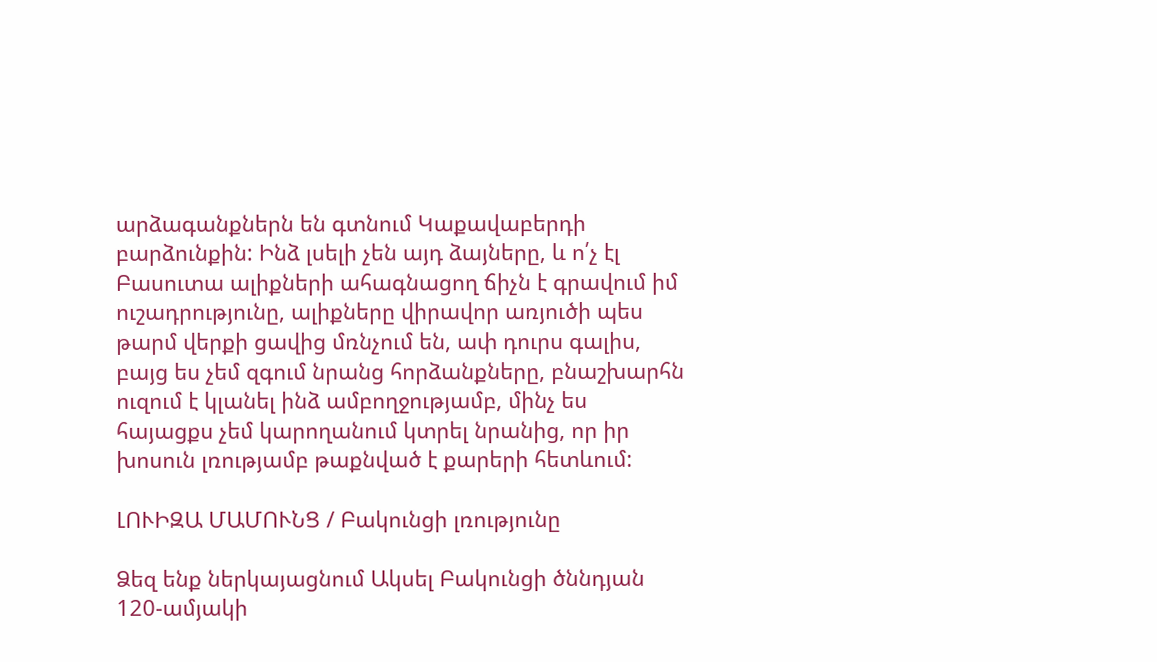արձագանքներն են գտնում Կաքավաբերդի բարձունքին: Ինձ լսելի չեն այդ ձայները, և ո՛չ էլ Բասուտա ալիքների ահագնացող ճիչն է գրավում իմ ուշադրությունը, ալիքները վիրավոր առյուծի պես թարմ վերքի ցավից մռնչում են, ափ դուրս գալիս, բայց ես չեմ զգում նրանց հորձանքները, բնաշխարհն ուզում է կլանել ինձ ամբողջությամբ, մինչ ես հայացքս չեմ կարողանում կտրել նրանից, որ իր խոսուն լռությամբ թաքնված է քարերի հետևում:

ԼՈՒԻԶԱ ՄԱՄՈՒՆՑ / Բակունցի լռությունը

Ձեզ ենք ներկայացնում Ակսել Բակունցի ծննդյան 120-ամյակի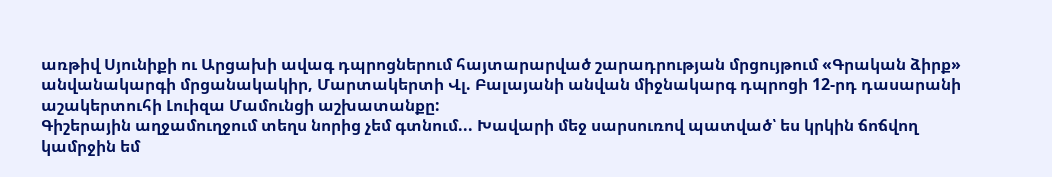առթիվ Սյունիքի ու Արցախի ավագ դպրոցներում հայտարարված շարադրության մրցույթում «Գրական ձիրք» անվանակարգի մրցանակակիր, Մարտակերտի Վլ. Բալայանի անվան միջնակարգ դպրոցի 12-րդ դասարանի աշակերտուհի Լուիզա Մամունցի աշխատանքը:
Գիշերային աղջամուղջում տեղս նորից չեմ գտնում... Խավարի մեջ սարսուռով պատված՝ ես կրկին ճոճվող կամրջին եմ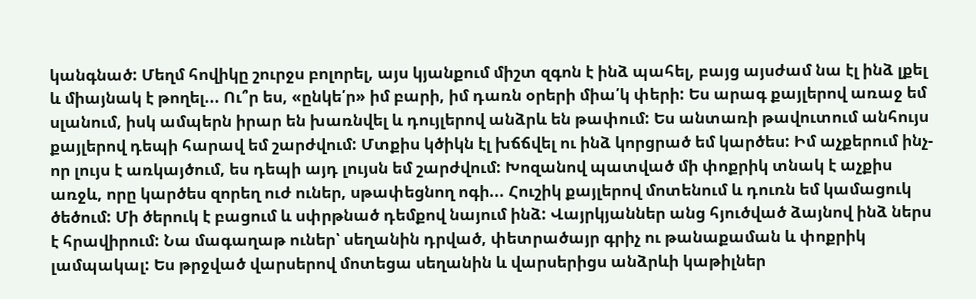կանգնած: Մեղմ հովիկը շուրջս բոլորել, այս կյանքում միշտ զգոն է ինձ պահել, բայց այսժամ նա էլ ինձ լքել և միայնակ է թողել... Ու՞ր ես, «ընկե՛ր» իմ բարի, իմ դառն օրերի միա՛կ փերի: Ես արագ քայլերով առաջ եմ սլանում, իսկ ամպերն իրար են խառնվել և դույլերով անձրև են թափում: Ես անտառի թավուտում անհույս քայլերով դեպի հարավ եմ շարժվում: Մտքիս կծիկն էլ խճճվել ու ինձ կորցրած եմ կարծես: Իմ աչքերում ինչ-որ լույս է առկայծում, ես դեպի այդ լույսն եմ շարժվում: Խոզանով պատված մի փոքրիկ տնակ է աչքիս առջև, որը կարծես զորեղ ուժ ուներ, սթափեցնող ոգի... Հուշիկ քայլերով մոտենում և դուռն եմ կամացուկ ծեծում: Մի ծերուկ է բացում և սփրթնած դեմքով նայում ինձ: Վայրկյաններ անց հյուծված ձայնով ինձ ներս է հրավիրում: Նա մագաղաթ ուներ՝ սեղանին դրված, փետրածայր գրիչ ու թանաքաման և փոքրիկ լամպակալ: Ես թրջված վարսերով մոտեցա սեղանին և վարսերիցս անձրևի կաթիլներ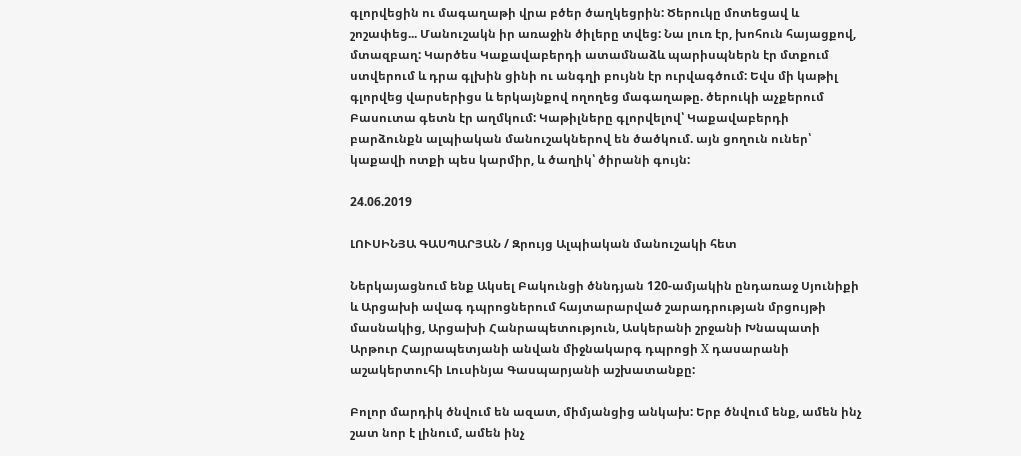գլորվեցին ու մագաղաթի վրա բծեր ծաղկեցրին: Ծերուկը մոտեցավ և շոշափեց... Մանուշակն իր առաջին ծիլերը տվեց: Նա լուռ էր, խոհուն հայացքով, մտազբաղ: Կարծես Կաքավաբերդի ատամնաձև պարիսպներն էր մտքում ստվերում և դրա գլխին ցինի ու անգղի բույնն էր ուրվագծում: Եվս մի կաթիլ գլորվեց վարսերիցս և երկայնքով ողողեց մագաղաթը. ծերուկի աչքերում Բասուտա գետն էր աղմկում: Կաթիլները գլորվելով՝ Կաքավաբերդի բարձունքն ալպիական մանուշակներով են ծածկում. այն ցողուն ուներ՝ կաքավի ոտքի պես կարմիր, և ծաղիկ՝ ծիրանի գույն:

24.06.2019

ԼՈՒՍԻՆՅԱ ԳԱՍՊԱՐՅԱՆ / Զրույց Ալպիական մանուշակի հետ

Ներկայացնում ենք Ակսել Բակունցի ծննդյան 120-ամյակին ընդառաջ Սյունիքի և Արցախի ավագ դպրոցներում հայտարարված շարադրության մրցույթի մասնակից, Արցախի Հանրապետություն, Ասկերանի շրջանի Խնապատի Արթուր Հայրապետյանի անվան միջնակարգ դպրոցի X դասարանի աշակերտուհի Լուսինյա Գասպարյանի աշխատանքը:

Բոլոր մարդիկ ծնվում են ազատ, միմյանցից անկախ: Երբ ծնվում ենք, ամեն ինչ շատ նոր է լինում, ամեն ինչ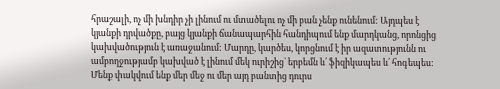հրաշալի, ոչ մի խնդիր չի լինում ու մտածելու ոչ մի բան չենք ունենում: Այդպես է կյանքի դրվածքը, բայց կյանքի ճանապարհին հանդիպում ենք մարդկանց, որոնցից կախվածություն է առաջանում: Մարդը, կարծես, կորցնում է իր ազատությունն ու ամբողջությամբ կախված է լինում մեկ ուրիշից` երբեմն և՛ ֆիզիկապես և՛ հոգեպես: Մենք փակվում ենք մեր մեջ ու մեր այդ բանտից դուրս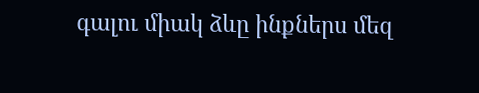գալու միակ ձևը ինքներս մեզ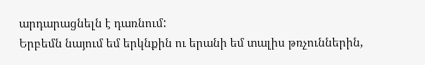արդարացնելն է դառնում:
Երբեմն նայում եմ երկնքին ու երանի եմ տալիս թռչուններին,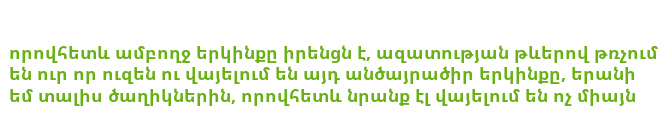որովհետև ամբողջ երկինքը իրենցն է, ազատության թևերով թռչում են ուր որ ուզեն ու վայելում են այդ անծայրածիր երկինքը, երանի եմ տալիս ծաղիկներին, որովհետև նրանք էլ վայելում են ոչ միայն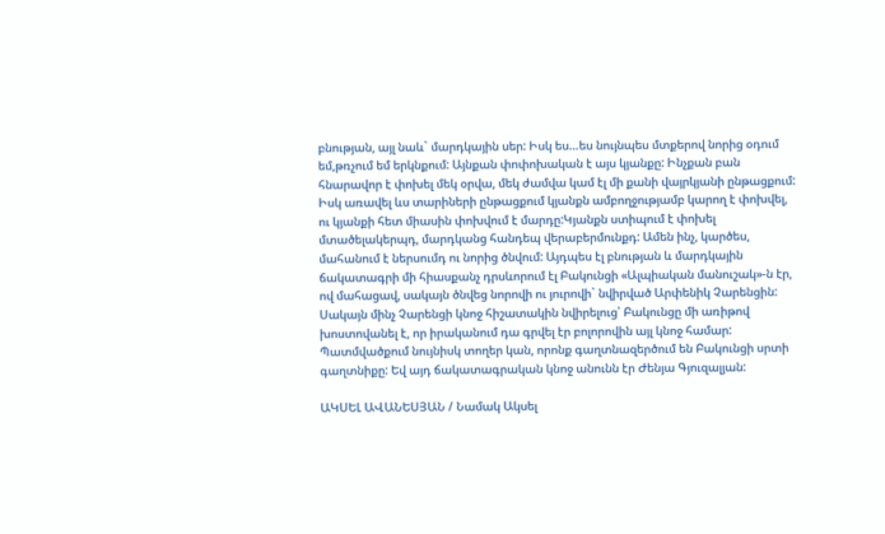բնության, այլ նաև` մարդկային սեր: Իսկ ես…ես նույնպես մտքերով նորից օդում եմ,թռչում եմ երկնքում: Այնքան փոփոխական է այս կյանքը: Ինչքան բան հնարավոր է փոխել մեկ օրվա, մեկ ժամվա կամ էլ մի քանի վայրկյանի ընթացքում: Իսկ առավել ևս տարիների ընթացքում կյանքն ամբողջությամբ կարող է փոխվել, ու կյանքի հետ միասին փոխվում է մարդը:Կյանքն ստիպում է փոխել մտածելակերպդ, մարդկանց հանդեպ վերաբերմունքդ: Ամեն ինչ, կարծես, մահանում է ներսումդ ու նորից ծնվում: Այդպես էլ բնության և մարդկային ճակատագրի մի հիասքանչ դրսևորում էլ Բակունցի «Ալպիական մանուշակ»-ն էր, ով մահացավ, սակայն ծնվեց նորովի ու յուրովի` նվիրված Արփենիկ Չարենցին: Սակայն մինչ Չարենցի կնոջ հիշատակին նվիրելուց՝ Բակունցը մի առիթով խոստովանել է, որ իրականում դա գրվել էր բոլորովին այլ կնոջ համար: Պատմվածքում նույնիսկ տողեր կան, որոնք գաղտնազերծում են Բակունցի սրտի գաղտնիքը: Եվ այդ ճակատագրական կնոջ անունն էր Ժենյա Գյուզալյան:

ԱԿՍԵԼ ԱՎԱՆԵՍՅԱՆ / Նամակ Ակսել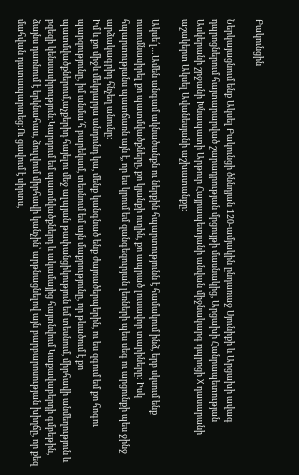Բակունցին

Ներկայացնում ենք Ակսել Բակունցի ծննդյան 120-ամյակին ընդառաջ Սյունիքի և Արցախի ավագ դպրոցներում հայտարարված շարադրության մրցույթի մասնակից, Արցախի Հանրապետության Ասկերանի շրջանի Խնապատի Արթուր Հայրապետյանի անվան միջնակարգ դպրոցի X դասարանի աշակերտ Ակսել Ավանեսյանի աշխատանքը:

Ակսե՛լ…Ամեն անգամ ակնածանքն ու ներքին հպարտությունն է համակում ինձ, երբ սկսում ենք ուսումնասիրել քո պատմվածքները, քո կյանքի ուղին, քո ապրած լուսավոր տարիները: Իսկ հպարտությանս պատճառն այն է, որ ես կրում եմ զանգեզուրյան լեռների պես սեգ ու արցունքի պես ջինջ արձակագրիդ հնչեղ անունը:
Իմ և քո միջև մեկդարյա անդունդ կա, մենք կանգնած ենք ժայռածերպերին, ու ես զգում եմ քո հոգու պարզությունը, իմ անմա՛հ բարեկամ, տեսնում եմ այն մաքրությունը, որ թևածում է քո պատմվածքներում,աչքերիդ հայելու մեջ ալպյան թափանցիկություն եմ տեսնում, միրհավի անմեղություն և բզեզի կենսասիրություն:Կարդում եմ պատմվածքներդ և ակամայից հայտնվում Կաքավաբերդի գմբեթին, ձայնս դառնում է երկնահաս, ձուլվում միրհավի կանչին՝ արթնացնելով այն բարբարոսության խիղճը, որ քեզ մահվան դատապարտեց:Ու ցավում է սիրտս,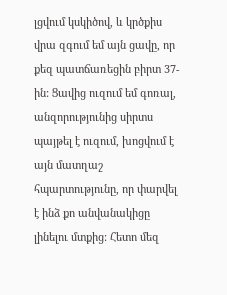լցվում կսկիծով, և կրծքիս վրա զգում եմ այն ցավը, որ քեզ պատճառեցին բիրտ 37-ին: Ցավից ուզում եմ գոռալ, անզորությունից սիրտս պայթել է ուզում, խոցվում է այն մատղաշ հպարտությունը, որ փարվել է ինձ քո անվանակիցը լինելու մտքից: Հետո մեզ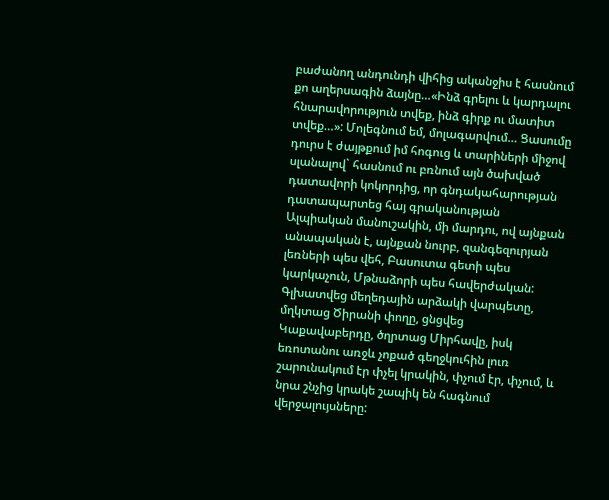բաժանող անդունդի վիհից ականջիս է հասնում քո աղերսագին ձայնը…«Ինձ գրելու և կարդալու հնարավորություն տվեք, ինձ գիրք ու մատիտ տվեք…»: Մոլեգնում եմ, մոլագարվում… Ցասումը դուրս է ժայթքում իմ հոգուց և տարիների միջով սլանալով` հասնում ու բռնում այն ծախված դատավորի կոկորդից, որ գնդակահարության դատապարտեց հայ գրականության Ալպիական մանուշակին, մի մարդու, ով այնքան անապական է, այնքան նուրբ, զանգեզուրյան լեռների պես վեհ, Բասուտա գետի պես կարկաչուն, Մթնաձորի պես հավերժական: Գլխատվեց մեղեդային արձակի վարպետը, մղկտաց Ծիրանի փողը, ցնցվեց Կաքավաբերդը, ծղրտաց Միրհավը, իսկ եռոտանու առջև չոքած գեղջկուհին լուռ շարունակում էր փչել կրակին, փչում էր, փչում, և նրա շնչից կրակե շապիկ են հագնում վերջալույսները: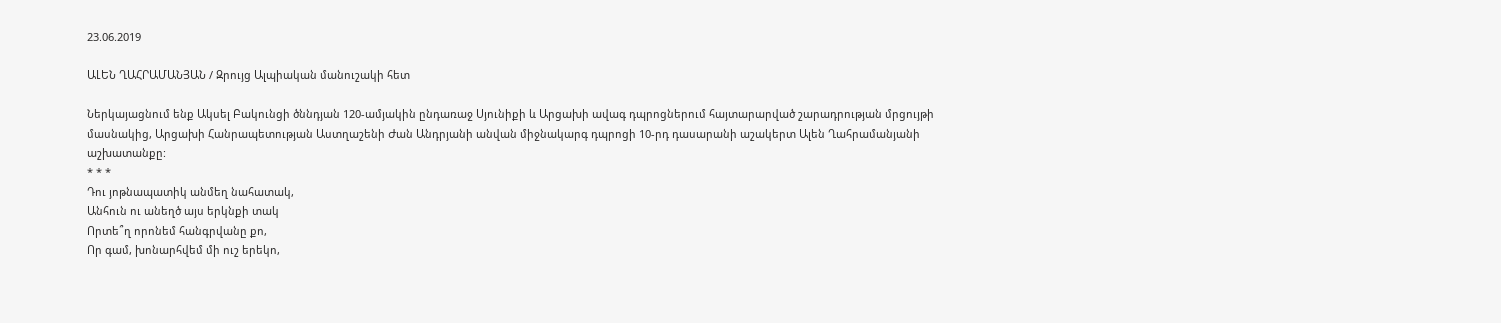23.06.2019

ԱԼԵՆ ՂԱՀՐԱՄԱՆՅԱՆ / Զրույց Ալպիական մանուշակի հետ

Ներկայացնում ենք Ակսել Բակունցի ծննդյան 120-ամյակին ընդառաջ Սյունիքի և Արցախի ավագ դպրոցներում հայտարարված շարադրության մրցույթի մասնակից, Արցախի Հանրապետության Աստղաշենի Ժան Անդրյանի անվան միջնակարգ դպրոցի 10-րդ դասարանի աշակերտ Ալեն Ղահրամանյանի աշխատանքը:
* * *
Դու յոթնապատիկ անմեղ նահատակ,
Անհուն ու անեղծ այս երկնքի տակ
Որտե՞ղ որոնեմ հանգրվանը քո,
Որ գամ, խոնարհվեմ մի ուշ երեկո,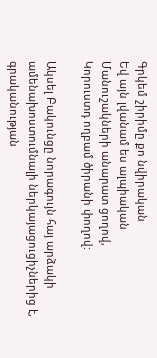Գրկեմ շիրիմը քո նվիրական
Եվ այն լվանամ ես ալպիական
Մանուշակների անարատ ցողով,
Կորուստդ ողբամ ծիրանի փողով:

Ակսել Բակունցը նորագույն հայ արձակի ամենախոստումնալի ներկայացուցիչներից է, գրականության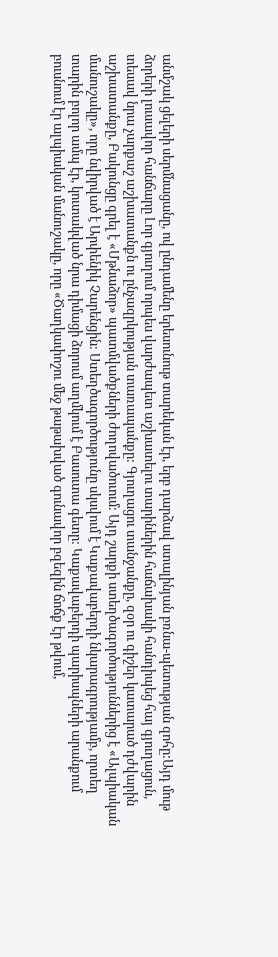անմշակ ցելերի սերմնացանը, ով ընդամենը երեսունութ տարեկան էր, երբ դարձավ ստալինյան բռնա-պետության զոհը:Այդ մութ ձորերի լուսավոր հանճարը Լոր գյուղում որպես վարժապետ աշխատելու տարիներին հաճախակի հանդիպեց հայ գյուղացուն, տեսավ նրա չարքաշ աշխատանքն ու ընչազրկության տառապանքը: Գյուղացու տանջանքը, զօր ու գիշեր կատարած դժվարին աշխատանքը, Բակունցը գրել է «Մթնաձոր» պատմվածքների ժողովածուում: Այդ շարքի ստեղծագործություններից է «Ալպիական մանուշակը», որը նվիրված է Արփենիկ Չարենցին: Ստեղծագործությունը սկսվում է Կաքավաբերդի նկարագրությամբ, որտեղ տարին բոլոր ամպ էր, կուտակված նրա դիմացի ձորում աղմկում է Բասուտա գետը: Կաքավաբերդի պարիսպների արանքում բուսնում էր ալպիական մանուշակը, որը «Ծաղկափոշու մեջ թաթախված գունավոր բզեզին ճոճք էր թվում,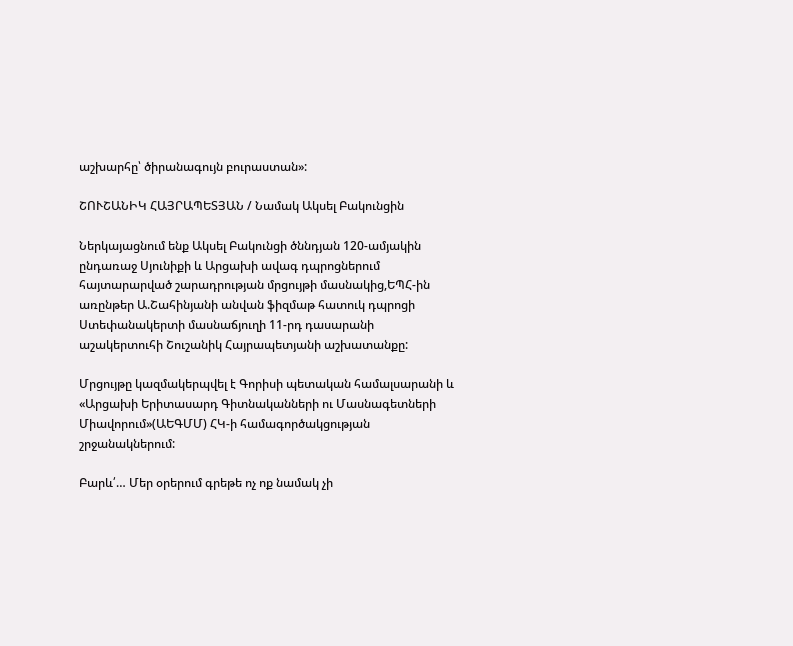աշխարհը՝ ծիրանագույն բուրաստան»:

ՇՈՒՇԱՆԻԿ ՀԱՅՐԱՊԵՏՅԱՆ / Նամակ Ակսել Բակունցին

Ներկայացնում ենք Ակսել Բակունցի ծննդյան 120-ամյակին ընդառաջ Սյունիքի և Արցախի ավագ դպրոցներում հայտարարված շարադրության մրցույթի մասնակից,ԵՊՀ-ին առընթեր Ա.Շահինյանի անվան ֆիզմաթ հատուկ դպրոցի Ստեփանակերտի մասնաճյուղի 11-րդ դասարանի աշակերտուհի Շուշանիկ Հայրապետյանի աշխատանքը:

Մրցույթը կազմակերպվել է Գորիսի պետական համալսարանի և «Արցախի Երիտասարդ Գիտնականների ու Մասնագետների Միավորում»(ԱԵԳՄՄ) ՀԿ-ի համագործակցության շրջանակներում:

Բարև՛… Մեր օրերում գրեթե ոչ ոք նամակ չի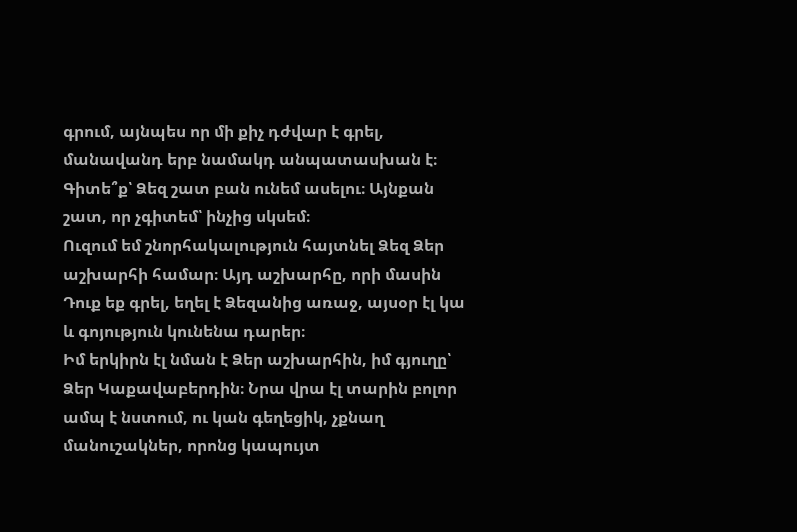գրում, այնպես որ մի քիչ դժվար է գրել, մանավանդ երբ նամակդ անպատասխան է։
Գիտե՞ք՝ Ձեզ շատ բան ունեմ ասելու։ Այնքան շատ, որ չգիտեմ՝ ինչից սկսեմ։
Ուզում եմ շնորհակալություն հայտնել Ձեզ Ձեր աշխարհի համար։ Այդ աշխարհը, որի մասին Դուք եք գրել, եղել է Ձեզանից առաջ, այսօր էլ կա և գոյություն կունենա դարեր։
Իմ երկիրն էլ նման է Ձեր աշխարհին, իմ գյուղը՝ Ձեր Կաքավաբերդին։ Նրա վրա էլ տարին բոլոր ամպ է նստում, ու կան գեղեցիկ, չքնաղ մանուշակներ, որոնց կապույտ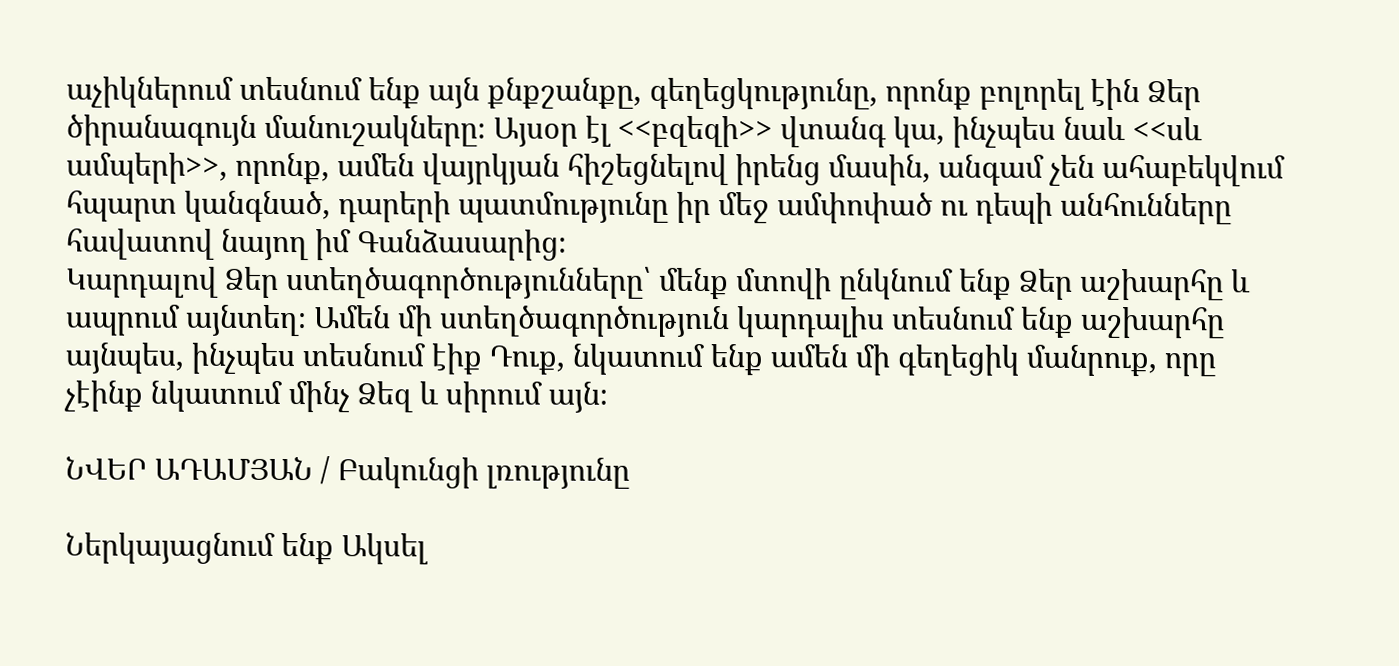աչիկներում տեսնում ենք այն քնքշանքը, գեղեցկությունը, որոնք բոլորել էին Ձեր ծիրանագույն մանուշակները։ Այսօր էլ <<բզեզի>> վտանգ կա, ինչպես նաև <<սև ամպերի>>, որոնք, ամեն վայրկյան հիշեցնելով իրենց մասին, անգամ չեն ահաբեկվում հպարտ կանգնած, դարերի պատմությունը իր մեջ ամփոփած ու դեպի անհունները հավատով նայող իմ Գանձասարից։
Կարդալով Ձեր ստեղծագործությունները՝ մենք մտովի ընկնում ենք Ձեր աշխարհը և ապրում այնտեղ։ Ամեն մի ստեղծագործություն կարդալիս տեսնում ենք աշխարհը այնպես, ինչպես տեսնում էիք Դուք, նկատում ենք ամեն մի գեղեցիկ մանրուք, որը չէինք նկատում մինչ Ձեզ և սիրում այն։

ՆՎԵՐ ԱԴԱՄՅԱՆ / Բակունցի լռությունը

Ներկայացնում ենք Ակսել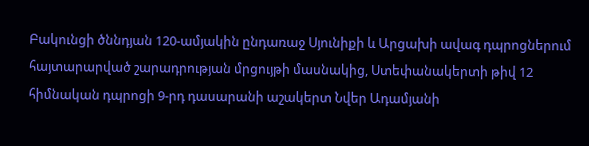Բակունցի ծննդյան 120-ամյակին ընդառաջ Սյունիքի և Արցախի ավագ դպրոցներում հայտարարված շարադրության մրցույթի մասնակից, Ստեփանակերտի թիվ 12 հիմնական դպրոցի 9-րդ դասարանի աշակերտ Նվեր Ադամյանի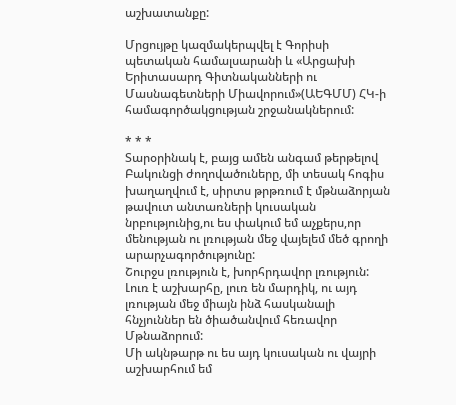աշխատանքը:

Մրցույթը կազմակերպվել է Գորիսի պետական համալսարանի և «Արցախի Երիտասարդ Գիտնականների ու Մասնագետների Միավորում»(ԱԵԳՄՄ) ՀԿ-ի համագործակցության շրջանակներում:

* * *
Տարօրինակ է, բայց ամեն անգամ թերթելով Բակունցի ժողովածուները, մի տեսակ հոգիս խաղաղվում է, սիրտս թրթռում է մթնաձորյան թավուտ անտառների կուսական նրբությունից,ու ես փակում եմ աչքերս,որ մենության ու լռության մեջ վայելեմ մեծ գրողի արարչագործությունը:
Շուրջս լռություն է, խորհրդավոր լռություն: Լուռ է աշխարհը, լուռ են մարդիկ, ու այդ լռության մեջ միայն ինձ հասկանալի հնչյուններ են ծիածանվում հեռավոր Մթնաձորում:
Մի ակնթարթ ու ես այդ կուսական ու վայրի աշխարհում եմ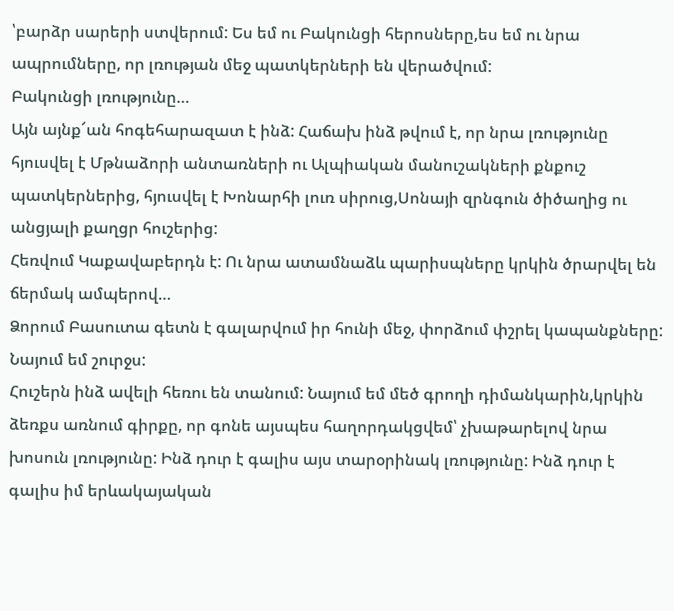՝բարձր սարերի ստվերում: Ես եմ ու Բակունցի հերոսները,ես եմ ու նրա ապրումները, որ լռության մեջ պատկերների են վերածվում:
Բակունցի լռությունը…
Այն այնք՜ան հոգեհարազատ է ինձ: Հաճախ ինձ թվում է, որ նրա լռությունը հյուսվել է Մթնաձորի անտառների ու Ալպիական մանուշակների քնքուշ պատկերներից, հյուսվել է Խոնարհի լուռ սիրուց,Սոնայի զրնգուն ծիծաղից ու անցյալի քաղցր հուշերից:
Հեռվում Կաքավաբերդն է: Ու նրա ատամնաձև պարիսպները կրկին ծրարվել են ճերմակ ամպերով…
Ձորում Բասուտա գետն է գալարվում իր հունի մեջ, փորձում փշրել կապանքները:
Նայում եմ շուրջս:
Հուշերն ինձ ավելի հեռու են տանում: Նայում եմ մեծ գրողի դիմանկարին,կրկին ձեռքս առնում գիրքը, որ գոնե այսպես հաղորդակցվեմ՝ չխաթարելով նրա խոսուն լռությունը: Ինձ դուր է գալիս այս տարօրինակ լռությունը: Ինձ դուր է գալիս իմ երևակայական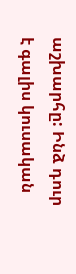աշխարհը: Ինձ դուր է գալիս կուսական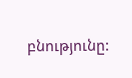բնությունը: